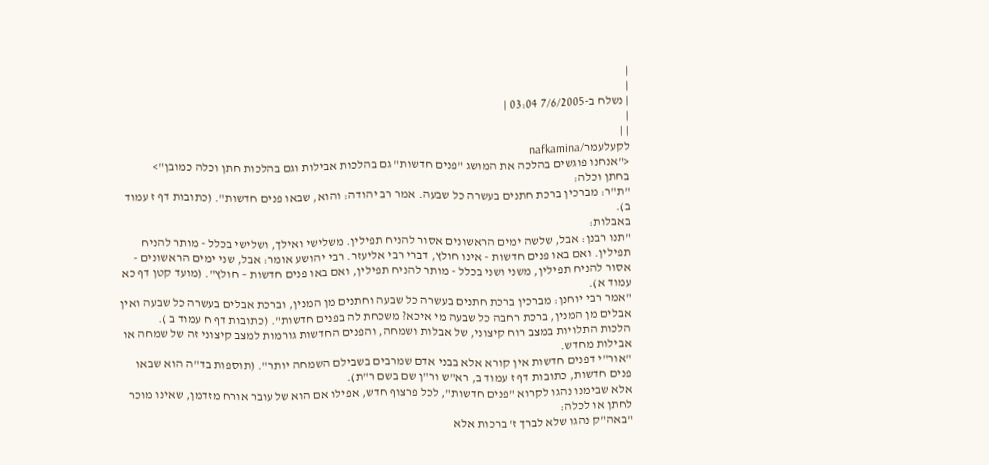|
|
| נשלח ב-7/6/2005 03:04 |
|
| |
לקעלעמר/nafkamina
<"אנחנו פוגשים בהלכה את המושג "פנים חדשות" גם בהלכות אבילות וגם בהלכות חתן וכלה כמובן">
בחתן וכלה:
"ת"ר: מברכין ברכת חתנים בעשרה כל שבעה. אמר רב יהודה: והוא, שבאו פנים חדשות". (כתובות דף ז עמוד ב).
באבלות:
"תנו רבנן: אבל, שלשה ימים הראשונים אסור להניח תפילין. משלישי ואילך, ושלישי בכלל - מותר להניח תפילין. ואם באו פנים חדשות - אינו חולץ, דברי רבי אליעזר. רבי יהושע אומר: אבל, שני ימים הראשונים - אסור להניח תפילין, משני ושני בכלל - מותר להניח תפילין, ואם באו פנים חדשות – חולץ". (מועד קטן דף כא עמוד א).
"אמר רבי יוחנן: מברכין ברכת חתנים בעשרה כל שבעה וחתנים מן המנין, וברכת אבלים בעשרה כל שבעה ואין אבלים מן המנין, ברכת רחבה כל שבעה מי איכא? משכחת לה בפנים חדשות". (כתובות דף ח עמוד ב ).
הלכות התלויות במצב רוח קיצוני, של אבלות ושמחה, והפנים החדשות גורמות למצב קיצוני זה של שמחה או אבילות מחדש.
"אור"י דפנים חדשות אין קורא אלא בבני אדם שמרבים בשבילם השמחה יותר". (תוספות בד"ה הוא שבאו פנים חדשות, כתובות דף ז עמוד ב, רא"ש ור"ן שם בשם ר"ת).
אלא שבימנו נהגו לקרוא "פנים חדשות", לכל פרצוף חדש, אפילו אם הוא של עובר אורח מזדמן, שאינו מוכר לחתן או לכלה:
"באה"ק נהגו שלא לברך ז' ברכות אלא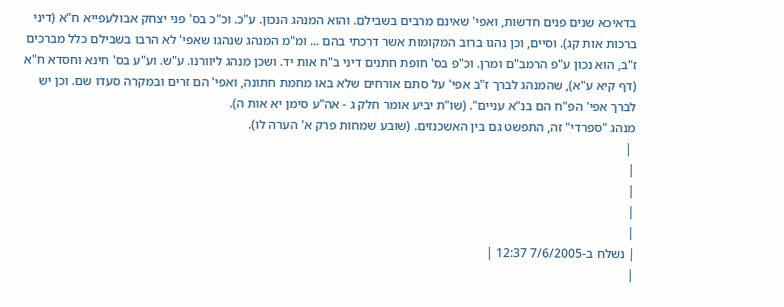בדאיכא שנים פנים חדשות, ואפי' שאינם מרבים בשבילם. והוא המנהג הנכון. ע"כ. וכ"כ בס' פני יצחק אבולעפייא ח"א (דיני ברכות אות קג). וסיים, וכן נהגו ברוב המקומות אשר דרכתי בהם ... ומ"מ המנהג שנהגו שאפי' לא הרבו בשבילם כלל מברכים ז"ב, הוא נכון ע"פ הרמב"ם ומרן. וכ"פ בס' חופת חתנים דיני ב"ח אות יד. ושכן מנהג ליוורנו. ע"ש. וע"ע בס' חינא וחסדא ח"א (דף קיא ע"א), שהמנהג לברך ז"ב אפי' על סתם אורחים שלא באו מחמת חתונה, ואפי' הם זרים ובמקרה סעדו שם. וכן יש לברך אפי' הפ"ח הם בנ"א עניים". (שו"ת יביע אומר חלק ג - אה"ע סימן יא אות ה).
מנהג "ספרדי" זה, התפשט גם בין האשכנזים. (שובע שמחות פרק א' הערה לו).
 |
|
|
|
|
| נשלח ב-7/6/2005 12:37 |
|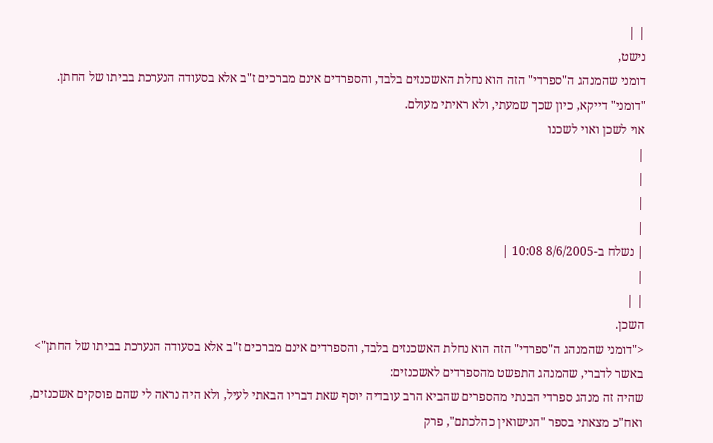| |
נישט,
דומני שהמנהג ה"ספרדי" הזה הוא נחלת האשכנזים בלבד, והספרדים אינם מברכים ז"ב אלא בסעודה הנערכת בביתו של החתן.
"דומני" דייקא, כיון שכך שמעתי, ולא ראיתי מעולם.
אוי לשכן ואוי לשכנו
|
|
|
|
| נשלח ב-8/6/2005 10:08 |
|
| |
השכן.
<"דומני שהמנהג ה"ספרדי" הזה הוא נחלת האשכנזים בלבד, והספרדים אינם מברכים ז"ב אלא בסעודה הנערכת בביתו של החתן">
באשר לדברי, שהמנהג התפשט מהספרדים לאשכנזים:
שהיה זה מנהג ספרדי הבנתי מהספרים שהביא הרב עובדיה יוסף שאת דבריו הבאתי לעיל, ולא היה נראה לי שהם פוסקים אשכנזים, ואח"כ מצאתי בספר "הנישואין כהלכתם", פרק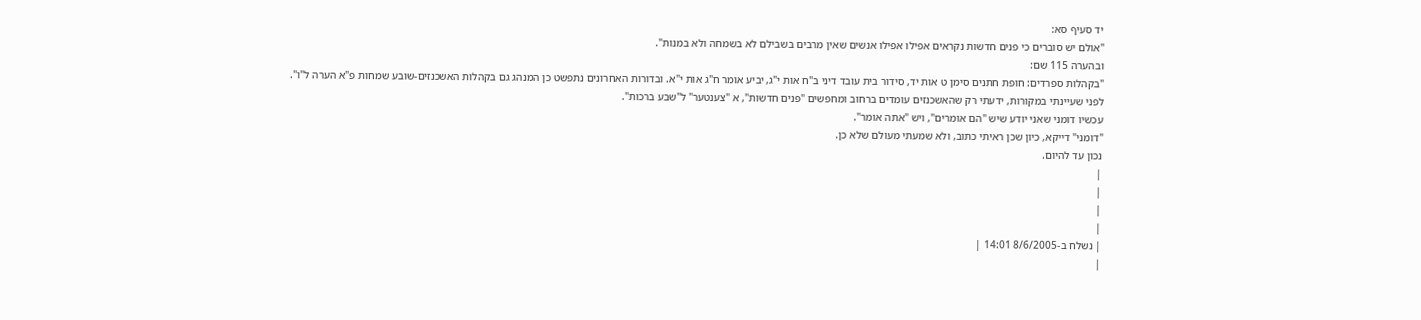יד סעיף סא:
"אולם יש סוברים כי פנים חדשות נקראים אפילו אפילו אנשים שאין מרבים בשבילם לא בשמחה ולא במנות".
ובהערה 115 שם:
"בקהלות ספרדים: חופת חתנים סימן ט אות יד, סידור בית עובד דיני ב"ח אות י"ג, יביע אומר ח"ג אות י"א. ובדורות האחרונים נתפשט כן המנהג גם בקהלות האשכנזים-שובע שמחות פ"א הערה ל"ו".
לפני שעיינתי במקורות, ידעתי רק שהאשכנזים עומדים ברחוב ומחפשים "פנים חדשות", א "צענטער" ל"שבע ברכות".
עכשיו דומני שאני יודע שיש "הם אומרים", ויש "אתה אומר".
"דומני" דייקא, כיון שכן ראיתי כתוב, ולא שמעתי מעולם שלא כן.
נכון עד להיום.
|
|
|
|
| נשלח ב-8/6/2005 14:01 |
|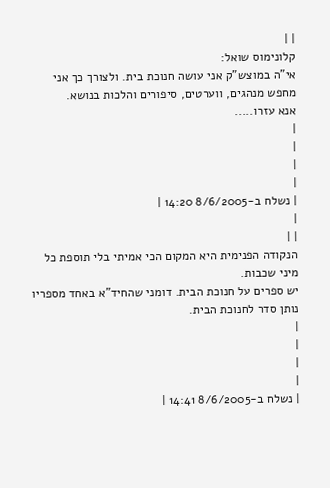| |
קלונימוס שואל:
אי"ה במוצש"ק אני עושה חנוכת בית. ולצורך כך אני מחפש מנהגים, ווערטים, סיפורים והלכות בנושא.
אנא עזרו.....
|
|
|
|
| נשלח ב-8/6/2005 14:20 |
|
| |
הנקודה הפנימית היא המקום הכי אמיתי בלי תוספת כל מיני שכבות.
יש ספרים על חנוכת הבית. דומני שהחיד"א באחד מספריו נותן סדר לחנוכת הבית.
|
|
|
|
| נשלח ב-8/6/2005 14:41 |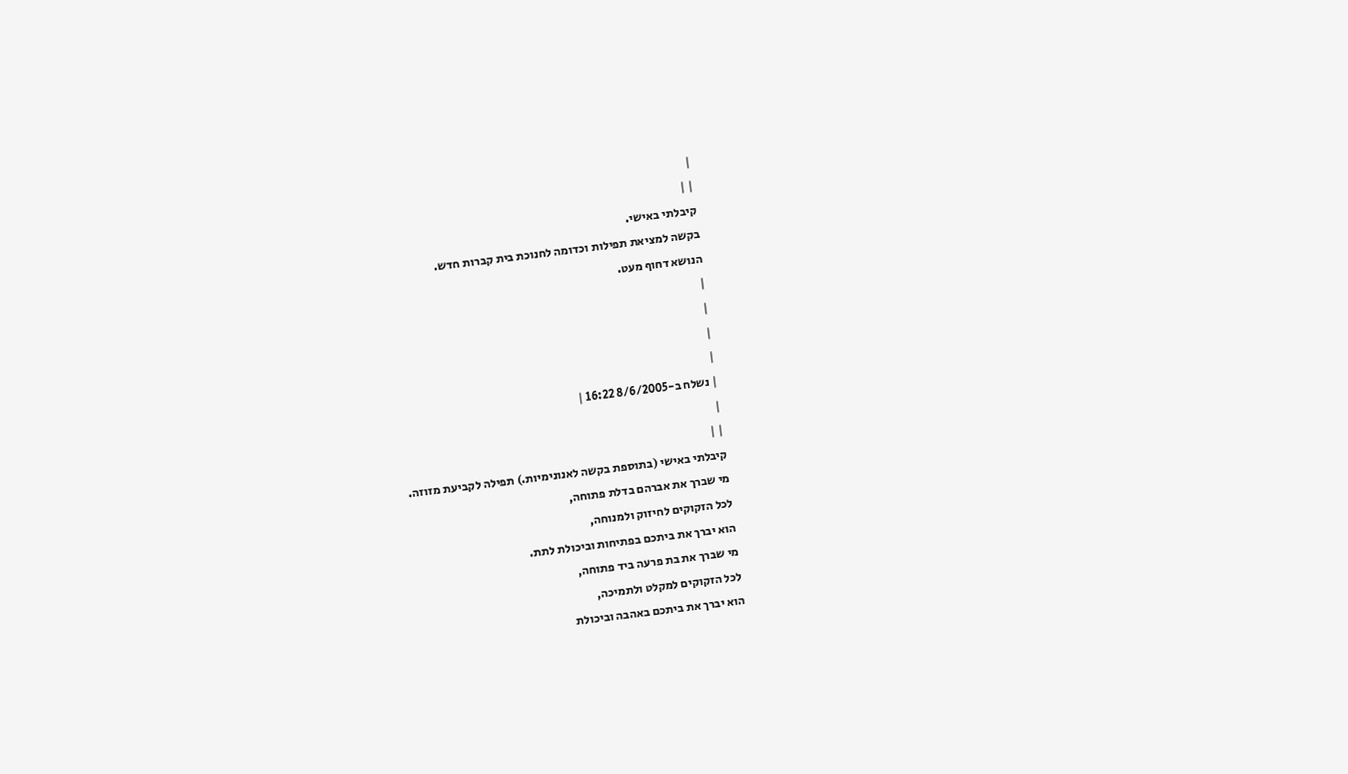|
| |
קיבלתי באישי.
בקשה למציאת תפילות וכדומה לחנוכת בית קברות חדש.
הנושא דחוף מעט.
|
|
|
|
| נשלח ב-8/6/2005 16:22 |
|
| |
קיבלתי באישי (בתוספת בקשה לאנונימיות.) תפילה לקביעת מזוזה.
מי שברך את אברהם בדלת פתוחה,
לכל הזקוקים לחיזוק ולמנוחה,
הוא יברך את ביתכם בפתיחות וביכולת לתת.
מי שברך את בת פרעה ביד פתוחה,
לכל הזקוקים למקלט ולתמיכה,
הוא יברך את ביתכם באהבה וביכולת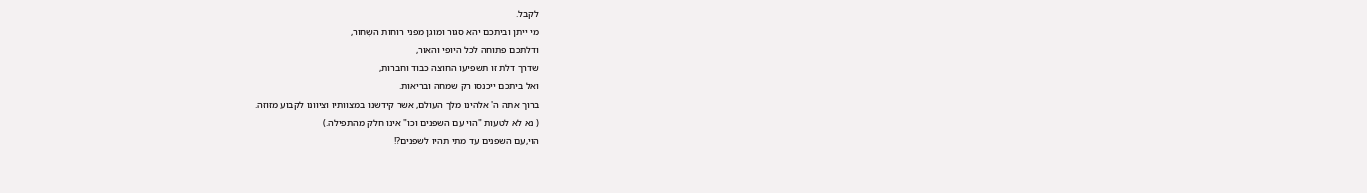לקבל.
מי ייתן וביתכם יהא סגור ומוגן מפני רוחות השְחור,
ודלתכם פתוחה לכל היופי והאור,
שדרך דלת זו תשפיעו החוצה כבוד וחברות,
ואל ביתכם ייכנסו רק שמחה ובריאות.
ברוך אתה ה' אלהינו מלך העולם, אשר קידשנו במצוותיו וציוונו לקבוע מזוזה.
( נא לא לטעות "הוי עם השפנים וכו" אינו חלק מהתפילה.)
הוי,עם השפנים עד מתי תהיו לשפנים?!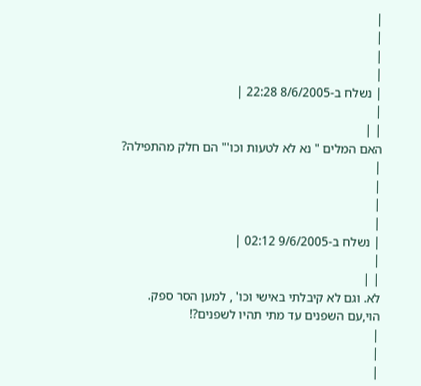|
|
|
|
| נשלח ב-8/6/2005 22:28 |
|
| |
האם המלים " נא לא לטעות וכו'" הם חלק מהתפילה?
|
|
|
|
| נשלח ב-9/6/2005 02:12 |
|
| |
לא. וגם לא קיבלתי באישי וכו' , למען הסר ספק.
הוי,עם השפנים עד מתי תהיו לשפנים?!
|
|
|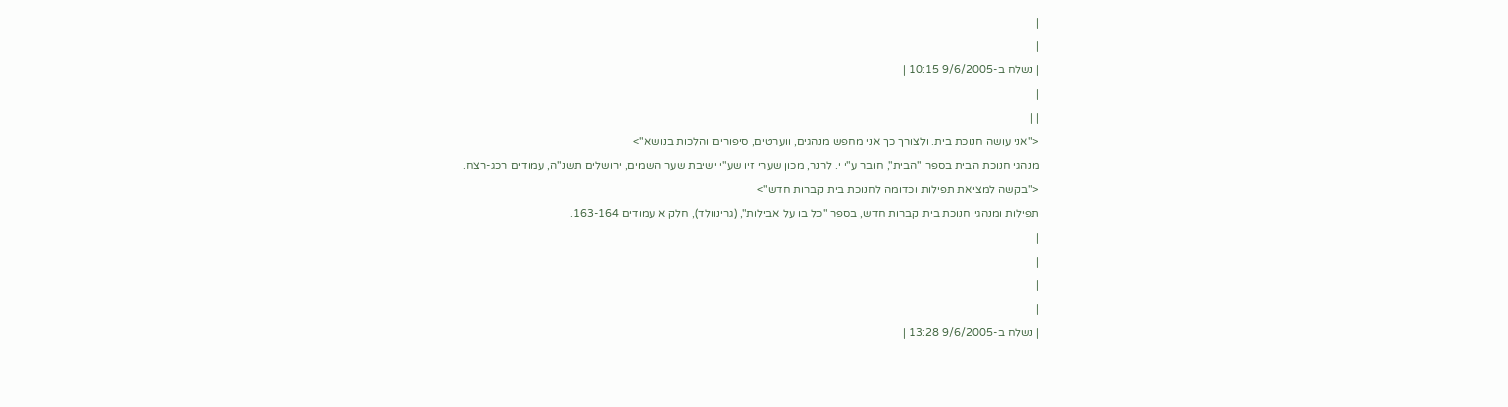|
|
| נשלח ב-9/6/2005 10:15 |
|
| |
<"אני עושה חנוכת בית. ולצורך כך אני מחפש מנהגים, ווערטים, סיפורים והלכות בנושא">
מנהגי חנוכת הבית בספר "הבית", חובר ע"י י. לרנר, מכון שערי זיו שע"י ישיבת שער השמים, ירושלים תשנ"ה, עמודים רכג-רצח.
<"בקשה למציאת תפילות וכדומה לחנוכת בית קברות חדש">
תפילות ומנהגי חנוכת בית קברות חדש, בספר "כל בו על אבילות", (גרינוולד), חלק א עמודים 163-164.
|
|
|
|
| נשלח ב-9/6/2005 13:28 |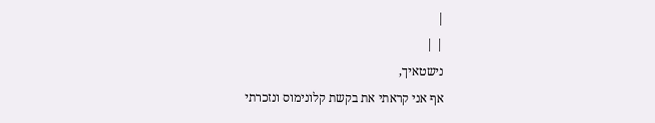|
| |
נישטאיך,
אף אני קראתי את בקשת קלונימוס ונזכרתי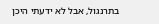בתרנגול, אבל לא ידעתי היכן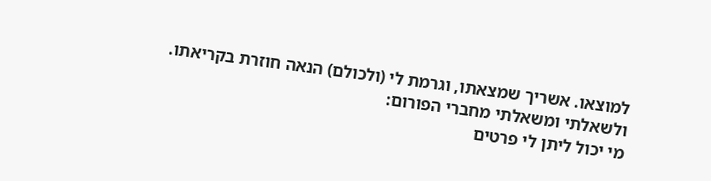למוצאו. אשריך שמצאתו, וגרמת לי (ולכולם) הנאה חוזרת בקריאתו.
ולשאלתי ומשאלתי מחברי הפורום:
מי יכול ליתן לי פרטים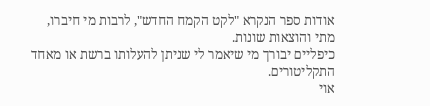אודות ספר הנקרא "לקט הקמח החדש", לרבות מי חיברו, מתי והוצאות שונות.
כיפליים יבורך מי שיאמר לי שניתן להעלותו ברשת או מאחד התקליטורים.
אוי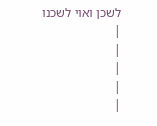לשכן ואוי לשכנו
|
|
|
|
|